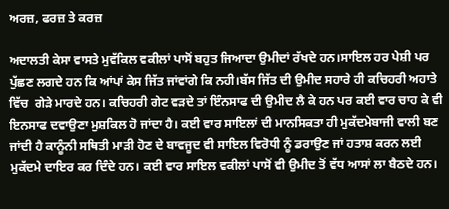ਅਰਜ਼, ਫਰਜ਼ ਤੇ ਕਰਜ਼

ਅਦਾਲਤੀ ਕੇਸਾ ਵਾਸਤੇ ਮੁਵੱਕਿਲ ਵਕੀਲਾਂ ਪਾਸੋਂ ਬਹੁਤ ਜਿਆਦਾ ਉਮੀਦਾਂ ਰੱਖਦੇ ਹਨ।ਸਾਇਲ ਹਰ ਪੇਸ਼ੀ ਪਰ ਪੁੱਛਣ ਲਗਦੇ ਹਨ ਕਿ ਆਂਪਾਂ ਕੇਸ ਜਿੱਤ ਜਾਂਵਾਂਗੇ ਕਿ ਨਹੀ।ਬੱਸ ਜਿੱਤ ਦੀ ਉਮੀਦ ਸਹਾਰੇ ਹੀ ਕਚਿਹਰੀ ਅਹਾਤੇ ਵਿੱਚ  ਗੇੜੇ ਮਾਰਦੇ ਹਨ। ਕਚਿਹਰੀ ਗੇਟ ਵੜਦੇ ਤਾਂ ਇੰਨਸਾਫ ਦੀ ਉਮੀਦ ਲੈ ਕੇ ਹਨ ਪਰ ਕਈ ਵਾਰ ਚਾਹ ਕੇ ਵੀ ਇਨਸਾਫ ਦਵਾਉਣਾ ਮੁਸ਼ਕਿਲ ਹੋ ਜਾਂਦਾ ਹੈ। ਕਈ ਵਾਰ ਸਾਇਲਾਂ ਦੀ ਮਾਨਸਿਕਤਾ ਹੀ ਮੁਕੱਦਮੇਬਾਜੀ ਵਾਲੀ ਬਣ ਜਾਂਦੀ ਹੈ ਕਾਨੂੰਨੀ ਸਥਿਤੀ ਮਾੜੀ ਹੋਣ ਦੇ ਬਾਵਜੂਦ ਵੀ ਸਾਇਲ ਵਿਰੋਧੀ ਨੂੰ ਡਰਾਉਣ ਜਾਂ ਹਤਾਸ਼ ਕਰਨ ਲਈ ਮੁਕੱਦਮੇ ਦਾਇਰ ਕਰ ਦਿੰਦੇ ਹਨ। ਕਈ ਵਾਰ ਸਾਇਲ ਵਕੀਲਾਂ ਪਾਸੋਂ ਵੀ ਉਮੀਦ ਤੋਂ ਵੱਧ ਆਸਾਂ ਲਾ ਬੈਠਦੇ ਹਨ।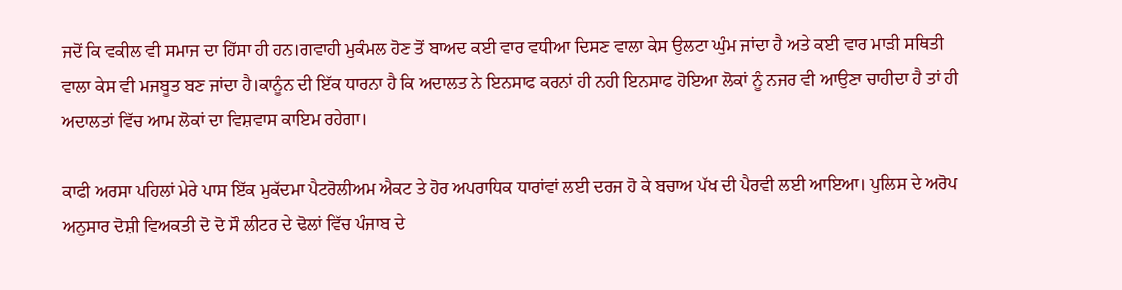ਜਦੋਂ ਕਿ ਵਕੀਲ ਵੀ ਸਮਾਜ ਦਾ ਹਿੱਸਾ ਹੀ ਹਨ।ਗਵਾਹੀ ਮੁਕੰਮਲ ਹੋਣ ਤੋਂ ਬਾਅਦ ਕਈ ਵਾਰ ਵਧੀਆ ਦਿਸਣ ਵਾਲਾ ਕੇਸ ਉਲਟਾ ਘੁੰਮ ਜਾਂਦਾ ਹੈ ਅਤੇ ਕਈ ਵਾਰ ਮਾੜੀ ਸਥਿਤੀ ਵਾਲਾ ਕੇਸ ਵੀ ਮਜਬੂਤ ਬਣ ਜਾਂਦਾ ਹੈ।ਕਾਨੂੰਨ ਦੀ ਇੱਕ ਧਾਰਨਾ ਹੈ ਕਿ ਅਦਾਲਤ ਨੇ ਇਨਸਾਫ ਕਰਨਾਂ ਹੀ ਨਹੀ ਇਨਸਾਫ ਹੋਇਆ ਲੋਕਾਂ ਨੂੰ ਨਜਰ ਵੀ ਆਉਣਾ ਚਾਹੀਦਾ ਹੈ ਤਾਂ ਹੀ ਅਦਾਲਤਾਂ ਵਿੱਚ ਆਮ ਲੋਕਾਂ ਦਾ ਵਿਸ਼ਵਾਸ ਕਾਇਮ ਰਹੇਗਾ।

ਕਾਫੀ ਅਰਸਾ ਪਹਿਲਾਂ ਮੇਰੇ ਪਾਸ ਇੱਕ ਮੁਕੱਦਮਾ ਪੈਟਰੋਲੀਅਮ ਐਕਟ ਤੇ ਹੋਰ ਅਪਰਾਧਿਕ ਧਾਰਾਂਵਾਂ ਲਈ ਦਰਜ ਹੋ ਕੇ ਬਚਾਅ ਪੱਖ ਦੀ ਪੈਰਵੀ ਲਈ ਆਇਆ। ਪੁਲਿਸ ਦੇ ਅਰੋਪ ਅਨੁਸਾਰ ਦੋਸ਼ੀ ਵਿਅਕਤੀ ਦੋ ਦੋ ਸੌ ਲੀਟਰ ਦੇ ਢੋਲਾਂ ਵਿੱਚ ਪੰਜਾਬ ਦੇ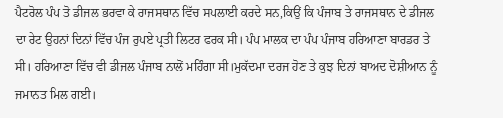ਪੈਟਰੋਲ ਪੰਪ ਤੋ ਡੀਜਲ ਭਰਵਾ ਕੇ ਰਾਜਸਥਾਨ ਵਿੱਚ ਸਪਲਾਈ ਕਰਦੇ ਸਨ,ਕਿਉਂ ਕਿ ਪੰਜਾਬ ਤੇ ਰਾਜਸਥਾਨ ਦੇ ਡੀਜਲ ਦਾ ਰੇਟ ਉਹਨਾਂ ਦਿਨਾਂ ਵਿੱਚ ਪੰਜ ਰੁਪਏ ਪ੍ਰਤੀ ਲਿਟਰ ਫਰਕ ਸੀ। ਪੰਪ ਮਾਲਕ ਦਾ ਪੰਪ ਪੰਜਾਬ ਹਰਿਆਣਾ ਬਾਰਡਰ ਤੇ ਸੀ। ਹਰਿਆਣਾ ਵਿੱਚ ਵੀ ਡੀਜਲ ਪੰਜਾਬ ਨਾਲੋਂ ਮਹਿੰਗਾ ਸੀ।ਮੁਕੱਦਮਾ ਦਰਜ ਹੋਣ ਤੇ ਕੁਝ ਦਿਨਾਂ ਬਾਅਦ ਦੋਸ਼ੀਆਨ ਨੂੰ ਜਮਾਨਤ ਮਿਲ ਗਈ।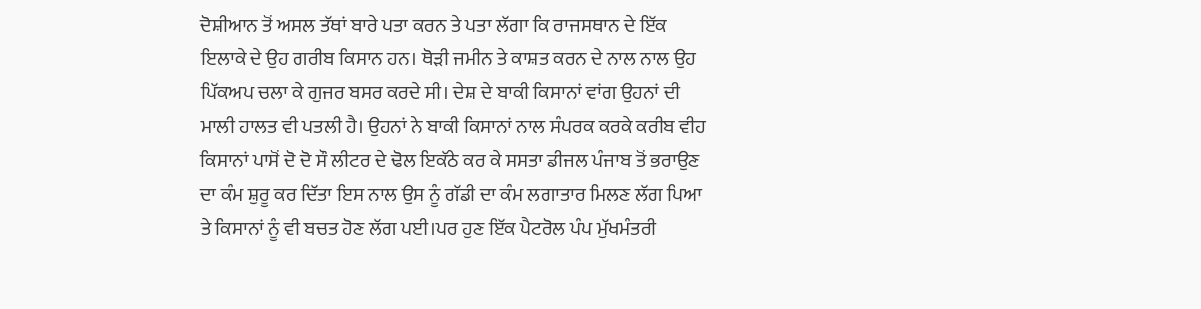ਦੋਸ਼ੀਆਨ ਤੋਂ ਅਸਲ ਤੱਥਾਂ ਬਾਰੇ ਪਤਾ ਕਰਨ ਤੇ ਪਤਾ ਲੱਗਾ ਕਿ ਰਾਜਸਥਾਨ ਦੇ ਇੱਕ ਇਲਾਕੇ ਦੇ ਉਹ ਗਰੀਬ ਕਿਸਾਨ ਹਨ। ਥੋੜੀ ਜਮੀਨ ਤੇ ਕਾਸ਼ਤ ਕਰਨ ਦੇ ਨਾਲ ਨਾਲ ਉਹ ਪਿੱਕਅਪ ਚਲਾ ਕੇ ਗੁਜਰ ਬਸਰ ਕਰਦੇ ਸੀ। ਦੇਸ਼ ਦੇ ਬਾਕੀ ਕਿਸਾਨਾਂ ਵਾਂਗ ਉਹਨਾਂ ਦੀ ਮਾਲੀ ਹਾਲਤ ਵੀ ਪਤਲੀ ਹੈ। ਉਹਨਾਂ ਨੇ ਬਾਕੀ ਕਿਸਾਨਾਂ ਨਾਲ ਸੰਪਰਕ ਕਰਕੇ ਕਰੀਬ ਵੀਹ ਕਿਸਾਨਾਂ ਪਾਸੋਂ ਦੋ ਦੋ ਸੌ ਲੀਟਰ ਦੇ ਢੋਲ ਇਕੱਠੇ ਕਰ ਕੇ ਸਸਤਾ ਡੀਜਲ ਪੰਜਾਬ ਤੋਂ ਭਰਾਉਣ ਦਾ ਕੰਮ ਸ਼ੁਰੂ ਕਰ ਦਿੱਤਾ ਇਸ ਨਾਲ ਉਸ ਨੂੰ ਗੱਡੀ ਦਾ ਕੰਮ ਲਗਾਤਾਰ ਮਿਲਣ ਲੱਗ ਪਿਆ ਤੇ ਕਿਸਾਨਾਂ ਨੂੰ ਵੀ ਬਚਤ ਹੋਣ ਲੱਗ ਪਈ।ਪਰ ਹੁਣ ਇੱਕ ਪੈਟਰੋਲ ਪੰਪ ਮੁੱਖਮੰਤਰੀ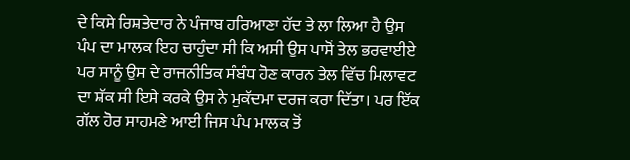ਦੇ ਕਿਸੇ ਰਿਸ਼ਤੇਦਾਰ ਨੇ ਪੰਜਾਬ ਹਰਿਆਣਾ ਹੱਦ ਤੇ ਲਾ ਲਿਆ ਹੈ ਉਸ ਪੰਪ ਦਾ ਮਾਲਕ ਇਹ ਚਾਹੁੰਦਾ ਸੀ ਕਿ ਅਸੀ ਉਸ ਪਾਸੋਂ ਤੇਲ ਭਰਵਾਈਏ ਪਰ ਸਾਨੂੰ ਉਸ ਦੇ ਰਾਜਨੀਤਿਕ ਸੰਬੰਧ ਹੋਣ ਕਾਰਨ ਤੇਲ ਵਿੱਚ ਮਿਲਾਵਟ ਦਾ ਸ਼ੱਕ ਸੀ ਇਸੇ ਕਰਕੇ ਉਸ ਨੇ ਮੁਕੱਦਮਾ ਦਰਜ ਕਰਾ ਦਿੱਤਾ। ਪਰ ਇੱਕ ਗੱਲ ਹੋਰ ਸਾਹਮਣੇ ਆਈ ਜਿਸ ਪੰਪ ਮਾਲਕ ਤੋਂ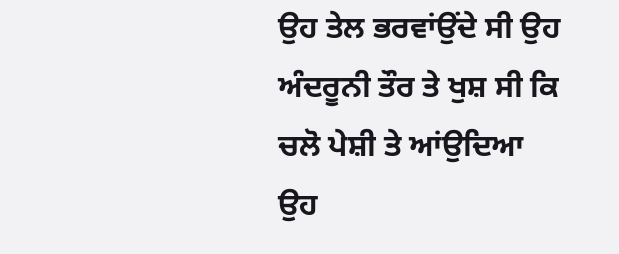ਉਹ ਤੇਲ ਭਰਵਾਂਉਂਦੇ ਸੀ ਉਹ ਅੰਦਰੂਨੀ ਤੌਰ ਤੇ ਖੁਸ਼ ਸੀ ਕਿ ਚਲੋ ਪੇਸ਼ੀ ਤੇ ਆਂਉਦਿਆ ਉਹ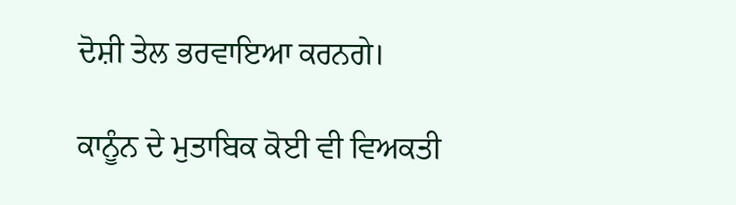ਦੋਸ਼ੀ ਤੇਲ ਭਰਵਾਇਆ ਕਰਨਗੇ।

ਕਾਨੂੰਨ ਦੇ ਮੁਤਾਬਿਕ ਕੋਈ ਵੀ ਵਿਅਕਤੀ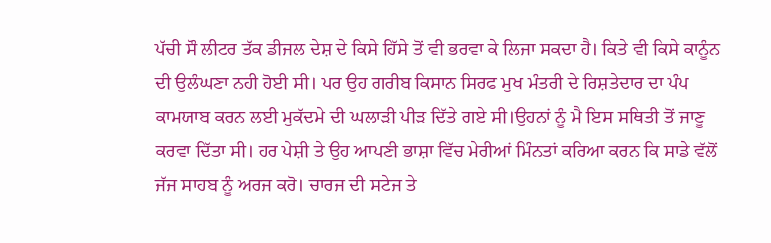ਪੱਚੀ ਸੌ ਲੀਟਰ ਤੱਕ ਡੀਜਲ ਦੇਸ਼ ਦੇ ਕਿਸੇ ਹਿੱਸੇ ਤੋਂ ਵੀ ਭਰਵਾ ਕੇ ਲਿਜਾ ਸਕਦਾ ਹੈ। ਕਿਤੇ ਵੀ ਕਿਸੇ ਕਾਨੂੰਨ ਦੀ ਉਲੰਘਣਾ ਨਹੀ ਹੋਈ ਸੀ। ਪਰ ਉਹ ਗਰੀਬ ਕਿਸਾਨ ਸਿਰਫ ਮੁਖ ਮੰਤਰੀ ਦੇ ਰਿਸ਼ਤੇਦਾਰ ਦਾ ਪੰਪ ਕਾਮਯਾਬ ਕਰਨ ਲਈ ਮੁਕੱਦਮੇ ਦੀ ਘਲਾੜੀ ਪੀੜ ਦਿੱਤੇ ਗਏ ਸੀ।ਉਹਨਾਂ ਨੂੰ ਮੈ ਇਸ ਸਥਿਤੀ ਤੋਂ ਜਾਣੂ ਕਰਵਾ ਦਿੱਤਾ ਸੀ। ਹਰ ਪੇਸ਼ੀ ਤੇ ਉਹ ਆਪਣੀ ਭਾਸ਼ਾ ਵਿੱਚ ਮੇਰੀਆਂ ਮਿੰਨਤਾਂ ਕਰਿਆ ਕਰਨ ਕਿ ਸਾਡੇ ਵੱਲੋਂ ਜੱਜ ਸਾਹਬ ਨੂੰ ਅਰਜ ਕਰੋ। ਚਾਰਜ ਦੀ ਸਟੇਜ ਤੇ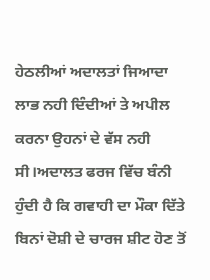ਹੇਠਲੀਆਂ ਅਦਾਲਤਾਂ ਜਿਆਦਾ ਲਾਭ ਨਹੀ ਦਿੰਦੀਆਂ ਤੇ ਅਪੀਲ ਕਰਨਾ ਉਹਨਾਂ ਦੇ ਵੱਸ ਨਹੀ ਸੀ।ਅਦਾਲਤ ਫਰਜ ਵਿੱਚ ਬੰਨੀ ਹੁੰਦੀ ਹੈ ਕਿ ਗਵਾਹੀ ਦਾ ਮੌਕਾ ਦਿੱਤੇ ਬਿਨਾਂ ਦੋਸ਼ੀ ਦੇ ਚਾਰਜ ਸ਼ੀਟ ਹੋਣ ਤੋਂ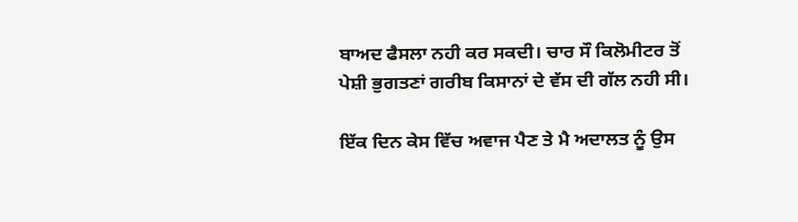ਬਾਅਦ ਫੈਸਲਾ ਨਹੀ ਕਰ ਸਕਦੀ। ਚਾਰ ਸੌ ਕਿਲੋਮੀਟਰ ਤੋਂ ਪੇਸ਼ੀ ਭੁਗਤਣਾਂ ਗਰੀਬ ਕਿਸਾਨਾਂ ਦੇ ਵੱਸ ਦੀ ਗੱਲ ਨਹੀ ਸੀ।

ਇੱਕ ਦਿਨ ਕੇਸ ਵਿੱਚ ਅਵਾਜ ਪੈਣ ਤੇ ਮੈ ਅਦਾਲਤ ਨੂੰ ਉਸ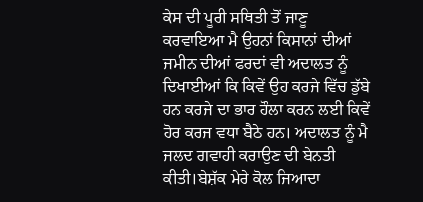ਕੇਸ ਦੀ ਪੂਰੀ ਸਥਿਤੀ ਤੋਂ ਜਾਣੂ ਕਰਵਾਇਆ ਮੈ ਉਹਨਾਂ ਕਿਸਾਨਾਂ ਦੀਆਂ ਜਮੀਨ ਦੀਆਂ ਫਰਦਾਂ ਵੀ ਅਦਾਲਤ ਨੂੰ ਦਿਖਾਈਆਂ ਕਿ ਕਿਵੇਂ ਉਹ ਕਰਜੇ ਵਿੱਚ ਡੁੱਬੇ ਹਨ ਕਰਜੇ ਦਾ ਭਾਰ ਹੌਲਾ ਕਰਨ ਲਈ ਕਿਵੇਂ ਹੋਰ ਕਰਜ ਵਧਾ ਬੈਠੇ ਹਨ। ਅਦਾਲਤ ਨੂੰ ਮੈ ਜਲਦ ਗਵਾਹੀ ਕਰਾਉਣ ਦੀ ਬੇਨਤੀ ਕੀਤੀ।ਬੇਸ਼ੱਕ ਮੇਰੇ ਕੋਲ ਜਿਆਦਾ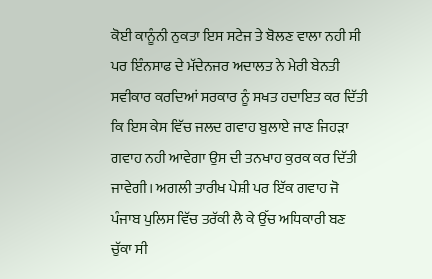ਕੋਈ ਕਾਨੂੰਨੀ ਨੁਕਤਾ ਇਸ ਸਟੇਜ ਤੇ ਬੋਲਣ ਵਾਲਾ ਨਹੀ ਸੀ ਪਰ ਇੰਨਸਾਫ ਦੇ ਮੱਦੇਨਜਰ ਅਦਾਲਤ ਨੇ ਮੇਰੀ ਬੇਨਤੀ ਸਵੀਕਾਰ ਕਰਦਿਆਂ ਸਰਕਾਰ ਨੂੰ ਸਖਤ ਹਦਾਇਤ ਕਰ ਦਿੱਤੀ ਕਿ ਇਸ ਕੇਸ ਵਿੱਚ ਜਲਦ ਗਵਾਹ ਬੁਲਾਏ ਜਾਣ ਜਿਹੜਾ ਗਵਾਹ ਨਹੀ ਆਵੇਗਾ ਉਸ ਦੀ ਤਨਖਾਹ ਕੁਰਕ ਕਰ ਦਿੱਤੀ ਜਾਵੇਗੀ। ਅਗਲੀ ਤਾਰੀਖ ਪੇਸ਼ੀ ਪਰ ਇੱਕ ਗਵਾਹ ਜੋ ਪੰਜਾਬ ਪੁਲਿਸ ਵਿੱਚ ਤਰੱਕੀ ਲੈ ਕੇ ਉੱਚ ਅਧਿਕਾਰੀ ਬਣ ਚੁੱਕਾ ਸੀ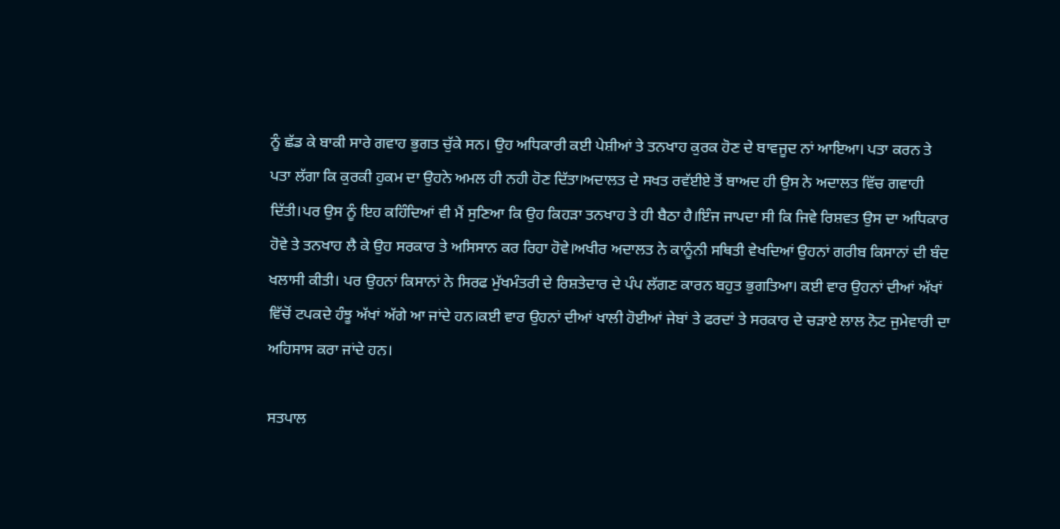ਨੂੰ ਛੱਡ ਕੇ ਬਾਕੀ ਸਾਰੇ ਗਵਾਹ ਭੁਗਤ ਚੁੱਕੇ ਸਨ। ਉਹ ਅਧਿਕਾਰੀ ਕਈ ਪੇਸ਼ੀਆਂ ਤੇ ਤਨਖਾਹ ਕੁਰਕ ਹੋਣ ਦੇ ਬਾਵਜੂਦ ਨਾਂ ਆਇਆ। ਪਤਾ ਕਰਨ ਤੇ ਪਤਾ ਲੱਗਾ ਕਿ ਕੁਰਕੀ ਹੁਕਮ ਦਾ ਉਹਨੇ ਅਮਲ ਹੀ ਨਹੀ ਹੋਣ ਦਿੱਤਾ।ਅਦਾਲਤ ਦੇ ਸਖਤ ਰਵੱਈਏ ਤੋਂ ਬਾਅਦ ਹੀ ਉਸ ਨੇ ਅਦਾਲਤ ਵਿੱਚ ਗਵਾਹੀ ਦਿੱਤੀ।ਪਰ ਉਸ ਨੂੰ ਇਹ ਕਹਿੰਦਿਆਂ ਵੀ ਮੈਂ ਸੁਣਿਆ ਕਿ ਉਹ ਕਿਹੜਾ ਤਨਖਾਹ ਤੇ ਹੀ ਬੈਠਾ ਹੈ।ਇੰਜ ਜਾਪਦਾ ਸੀ ਕਿ ਜਿਵੇ ਰਿਸ਼ਵਤ ਉਸ ਦਾ ਅਧਿਕਾਰ ਹੋਵੇ ਤੇ ਤਨਖਾਹ ਲੈ ਕੇ ਉਹ ਸਰਕਾਰ ਤੇ ਅਸਿਸਾਨ ਕਰ ਰਿਹਾ ਹੋਵੇ।ਅਖੀਰ ਅਦਾਲਤ ਨੇ ਕਾਨੂੰਨੀ ਸਥਿਤੀ ਵੇਖਦਿਆਂ ਉਹਨਾਂ ਗਰੀਬ ਕਿਸਾਨਾਂ ਦੀ ਬੰਦ ਖਲਾਸੀ ਕੀਤੀ। ਪਰ ਉਹਨਾਂ ਕਿਸਾਨਾਂ ਨੇ ਸਿਰਫ ਮੁੱਖਮੰਤਰੀ ਦੇ ਰਿਸ਼ਤੇਦਾਰ ਦੇ ਪੰਪ ਲੱਗਣ ਕਾਰਨ ਬਹੁਤ ਭੁਗਤਿਆ। ਕਈ ਵਾਰ ਉਹਨਾਂ ਦੀਆਂ ਅੱਖਾਂ ਵਿੱਚੋਂ ਟਪਕਦੇ ਹੰਝੂ ਅੱਖਾਂ ਅੱਗੇ ਆ ਜਾਂਦੇ ਹਨ।ਕਈ ਵਾਰ ਉਹਨਾਂ ਦੀਆਂ ਖਾਲੀ ਹੋਈਆਂ ਜੇਬਾਂ ਤੇ ਫਰਦਾਂ ਤੇ ਸਰਕਾਰ ਦੇ ਚੜਾਏ ਲਾਲ ਨੋਟ ਜੁਮੇਵਾਰੀ ਦਾ ਅਹਿਸਾਸ ਕਰਾ ਜਾਂਦੇ ਹਨ।

ਸਤਪਾਲ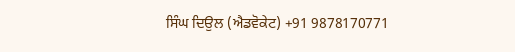ਸਿੰਘ ਦਿਉਲ (ਐਡਵੋਕੇਟ) +91 9878170771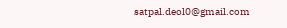satpal.deol0@gmail.com